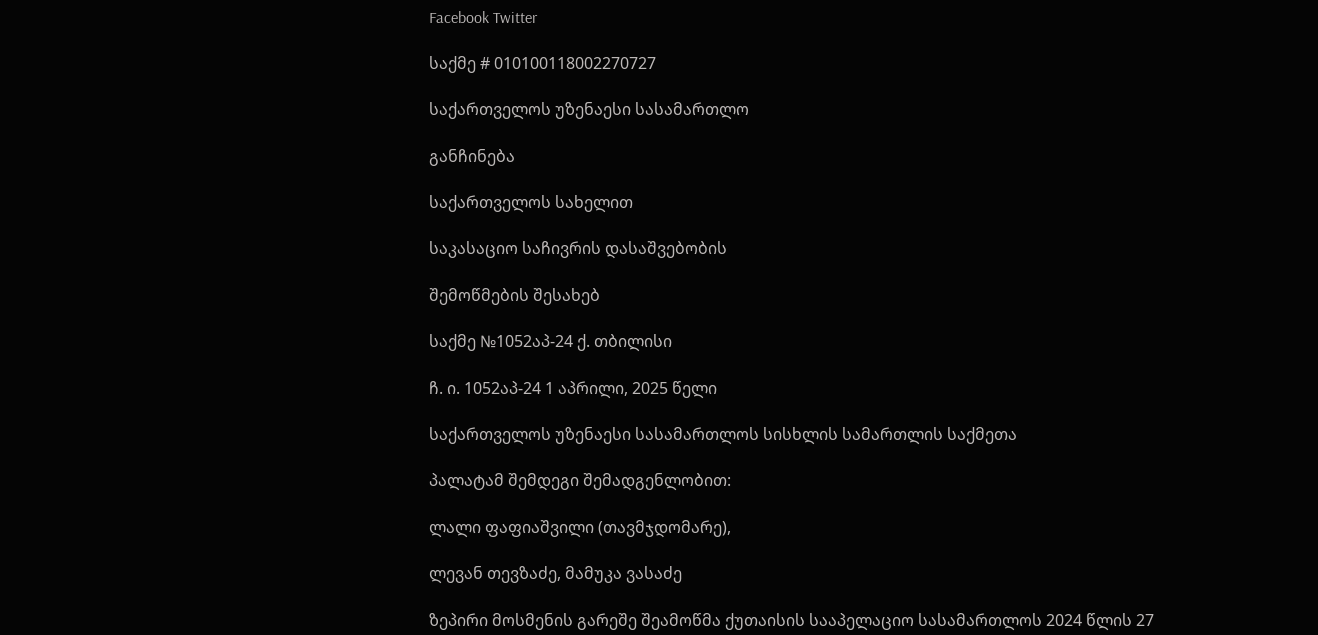Facebook Twitter

საქმე # 010100118002270727

საქართველოს უზენაესი სასამართლო

განჩინება

საქართველოს სახელით

საკასაციო საჩივრის დასაშვებობის

შემოწმების შესახებ

საქმე №1052აპ-24 ქ. თბილისი

ჩ. ი. 1052აპ-24 1 აპრილი, 2025 წელი

საქართველოს უზენაესი სასამართლოს სისხლის სამართლის საქმეთა

პალატამ შემდეგი შემადგენლობით:

ლალი ფაფიაშვილი (თავმჯდომარე),

ლევან თევზაძე, მამუკა ვასაძე

ზეპირი მოსმენის გარეშე შეამოწმა ქუთაისის სააპელაციო სასამართლოს 2024 წლის 27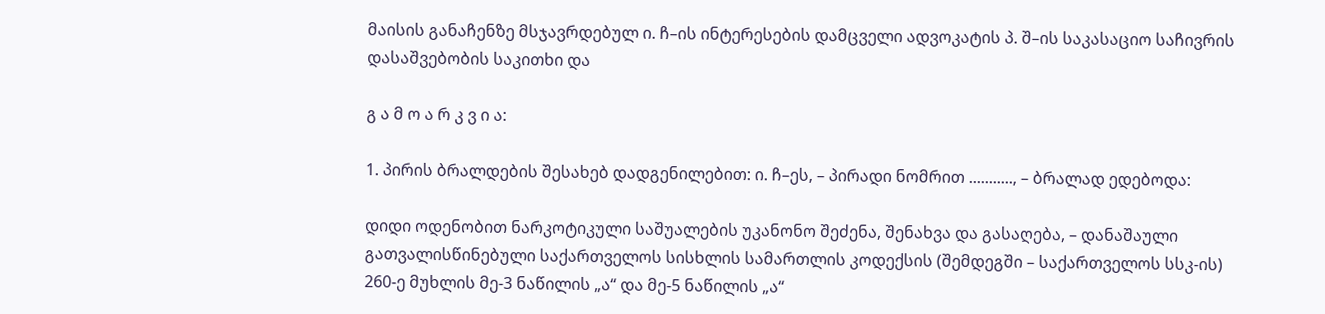მაისის განაჩენზე მსჯავრდებულ ი. ჩ–ის ინტერესების დამცველი ადვოკატის პ. შ–ის საკასაციო საჩივრის დასაშვებობის საკითხი და

გ ა მ ო ა რ კ ვ ი ა:

1. პირის ბრალდების შესახებ დადგენილებით: ი. ჩ–ეს, – პირადი ნომრით ..........., – ბრალად ედებოდა:

დიდი ოდენობით ნარკოტიკული საშუალების უკანონო შეძენა, შენახვა და გასაღება, – დანაშაული გათვალისწინებული საქართველოს სისხლის სამართლის კოდექსის (შემდეგში – საქართველოს სსკ-ის) 260-ე მუხლის მე-3 ნაწილის „ა“ და მე-5 ნაწილის „ა“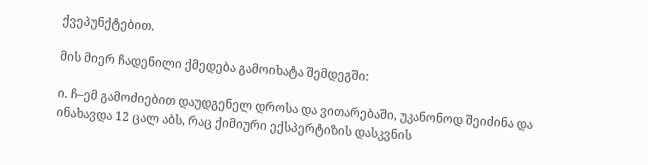ქვეპუნქტებით.

მის მიერ ჩადენილი ქმედება გამოიხატა შემდეგში:

ი. ჩ–ემ გამოძიებით დაუდგენელ დროსა და ვითარებაში, უკანონოდ შეიძინა და ინახავდა 12 ცალ აბს, რაც ქიმიური ექსპერტიზის დასკვნის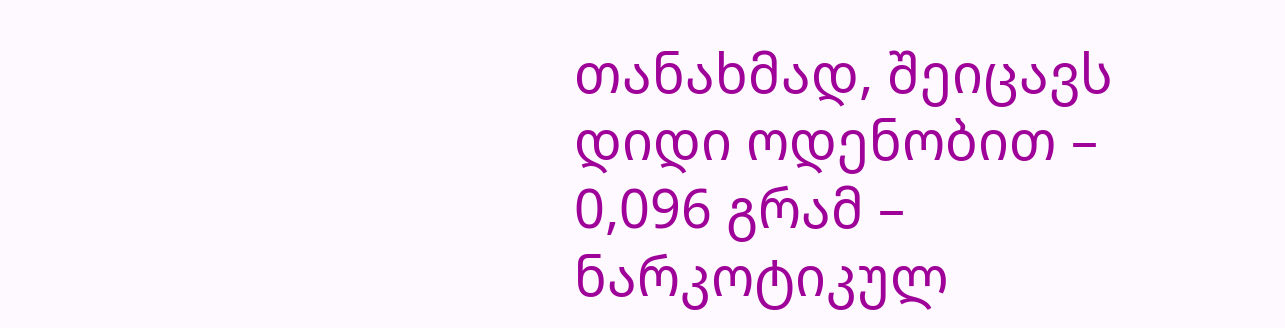თანახმად, შეიცავს დიდი ოდენობით – 0,096 გრამ – ნარკოტიკულ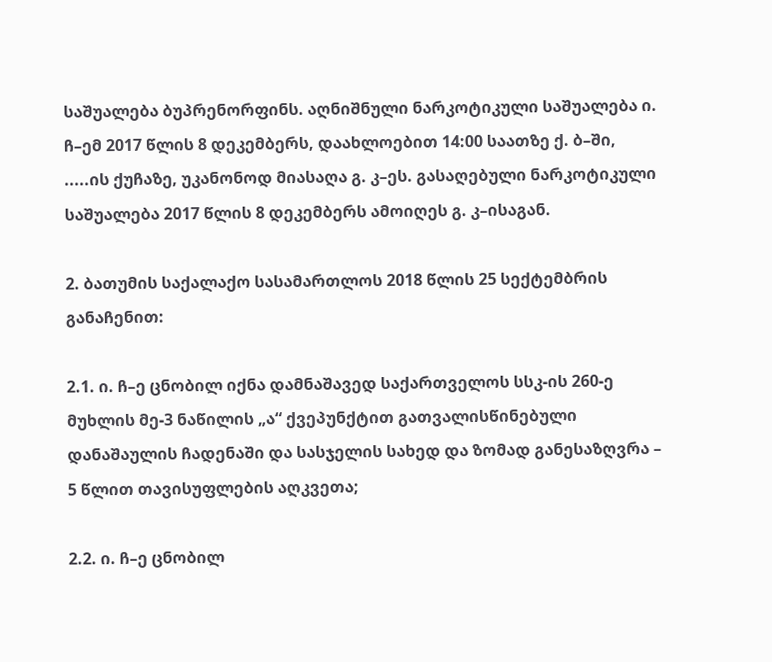საშუალება ბუპრენორფინს. აღნიშნული ნარკოტიკული საშუალება ი. ჩ–ემ 2017 წლის 8 დეკემბერს, დაახლოებით 14:00 საათზე ქ. ბ–ში, .....ის ქუჩაზე, უკანონოდ მიასაღა გ. კ–ეს. გასაღებული ნარკოტიკული საშუალება 2017 წლის 8 დეკემბერს ამოიღეს გ. კ–ისაგან.

2. ბათუმის საქალაქო სასამართლოს 2018 წლის 25 სექტემბრის განაჩენით:

2.1. ი. ჩ–ე ცნობილ იქნა დამნაშავედ საქართველოს სსკ-ის 260-ე მუხლის მე-3 ნაწილის „ა“ ქვეპუნქტით გათვალისწინებული დანაშაულის ჩადენაში და სასჯელის სახედ და ზომად განესაზღვრა – 5 წლით თავისუფლების აღკვეთა;

2.2. ი. ჩ–ე ცნობილ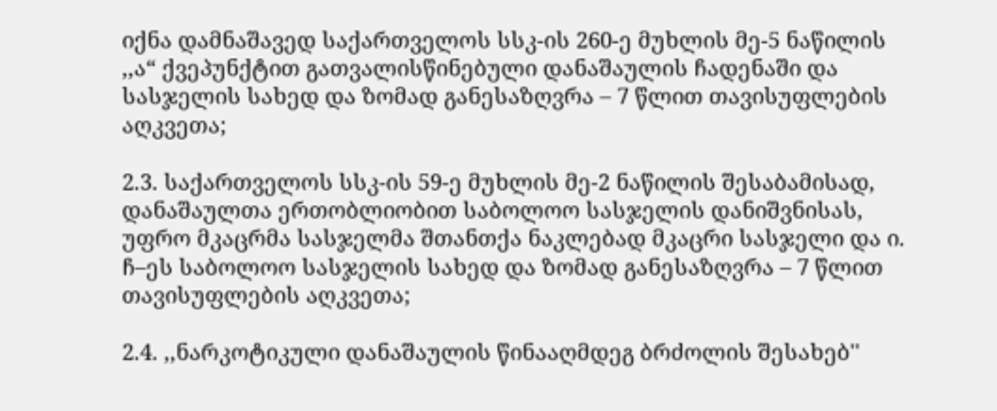იქნა დამნაშავედ საქართველოს სსკ-ის 260-ე მუხლის მე-5 ნაწილის ,,ა“ ქვეპუნქტით გათვალისწინებული დანაშაულის ჩადენაში და სასჯელის სახედ და ზომად განესაზღვრა – 7 წლით თავისუფლების აღკვეთა;

2.3. საქართველოს სსკ-ის 59-ე მუხლის მე-2 ნაწილის შესაბამისად, დანაშაულთა ერთობლიობით საბოლოო სასჯელის დანიშვნისას, უფრო მკაცრმა სასჯელმა შთანთქა ნაკლებად მკაცრი სასჯელი და ი. ჩ–ეს საბოლოო სასჯელის სახედ და ზომად განესაზღვრა – 7 წლით თავისუფლების აღკვეთა;

2.4. ,,ნარკოტიკული დანაშაულის წინააღმდეგ ბრძოლის შესახებ''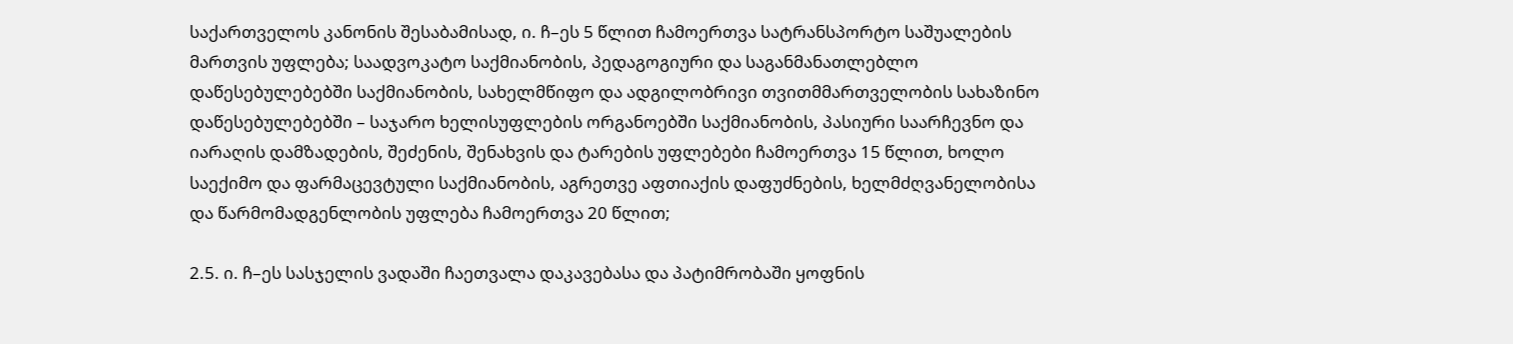საქართველოს კანონის შესაბამისად, ი. ჩ–ეს 5 წლით ჩამოერთვა სატრანსპორტო საშუალების მართვის უფლება; საადვოკატო საქმიანობის, პედაგოგიური და საგანმანათლებლო დაწესებულებებში საქმიანობის, სახელმწიფო და ადგილობრივი თვითმმართველობის სახაზინო დაწესებულებებში – საჯარო ხელისუფლების ორგანოებში საქმიანობის, პასიური საარჩევნო და იარაღის დამზადების, შეძენის, შენახვის და ტარების უფლებები ჩამოერთვა 15 წლით, ხოლო საექიმო და ფარმაცევტული საქმიანობის, აგრეთვე აფთიაქის დაფუძნების, ხელმძღვანელობისა და წარმომადგენლობის უფლება ჩამოერთვა 20 წლით;

2.5. ი. ჩ–ეს სასჯელის ვადაში ჩაეთვალა დაკავებასა და პატიმრობაში ყოფნის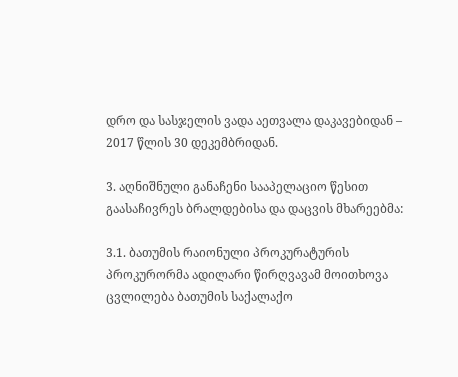დრო და სასჯელის ვადა აეთვალა დაკავებიდან – 2017 წლის 30 დეკემბრიდან.

3. აღნიშნული განაჩენი სააპელაციო წესით გაასაჩივრეს ბრალდებისა და დაცვის მხარეებმა:

3.1. ბათუმის რაიონული პროკურატურის პროკურორმა ადილარი წირღვავამ მოითხოვა ცვლილება ბათუმის საქალაქო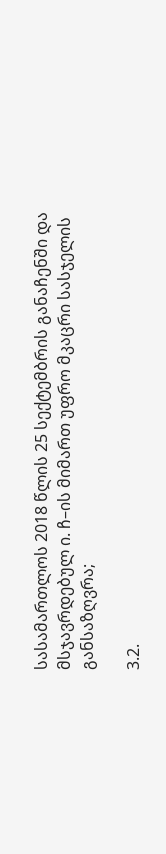სასამართლოს 2018 წლის 25 სექტემბრის განაჩენში და მსჯავრდებულ ი. ჩ–ის მიმართ უფრო მკაცრი სასჯელის განსაზღვრა;

3.2.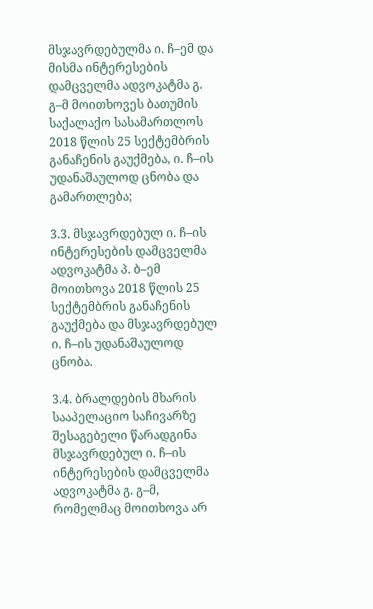მსჯავრდებულმა ი. ჩ–ემ და მისმა ინტერესების დამცველმა ადვოკატმა გ. გ–მ მოითხოვეს ბათუმის საქალაქო სასამართლოს 2018 წლის 25 სექტემბრის განაჩენის გაუქმება, ი. ჩ–ის უდანაშაულოდ ცნობა და გამართლება;

3.3. მსჯავრდებულ ი. ჩ–ის ინტერესების დამცველმა ადვოკატმა პ. ბ–ემ მოითხოვა 2018 წლის 25 სექტემბრის განაჩენის გაუქმება და მსჯავრდებულ ი. ჩ–ის უდანაშაულოდ ცნობა.

3.4. ბრალდების მხარის სააპელაციო საჩივარზე შესაგებელი წარადგინა მსჯავრდებულ ი. ჩ–ის ინტერესების დამცველმა ადვოკატმა გ. გ–მ, რომელმაც მოითხოვა არ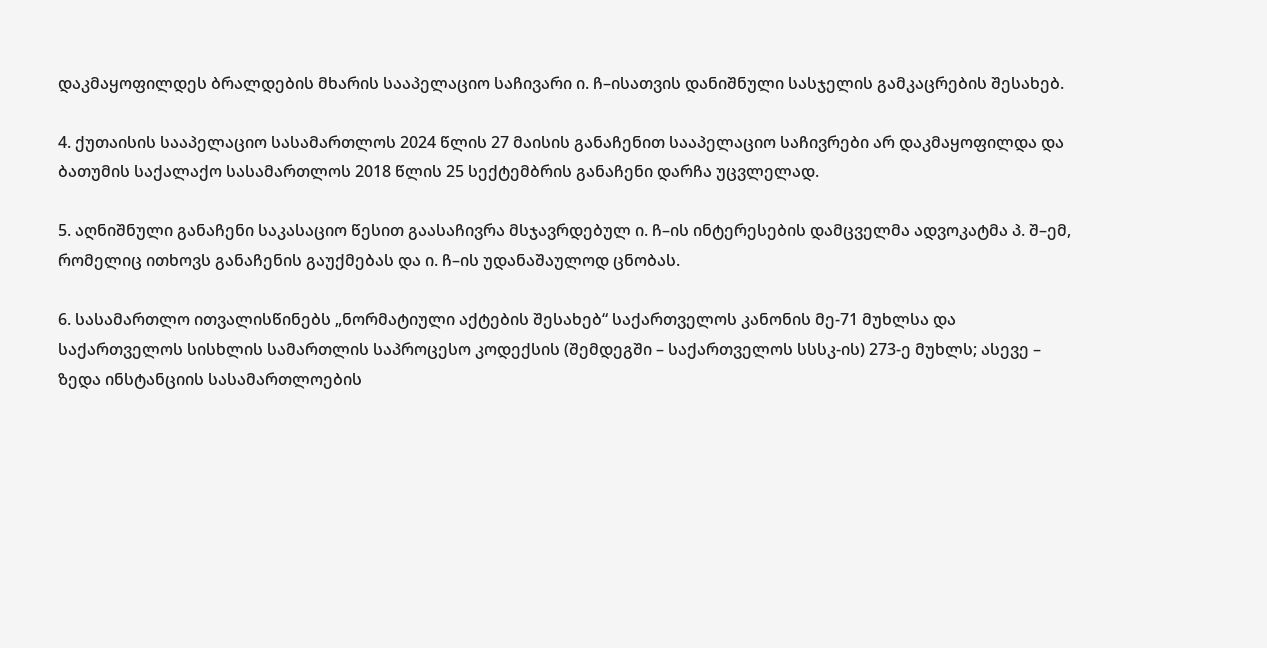დაკმაყოფილდეს ბრალდების მხარის სააპელაციო საჩივარი ი. ჩ–ისათვის დანიშნული სასჯელის გამკაცრების შესახებ.

4. ქუთაისის სააპელაციო სასამართლოს 2024 წლის 27 მაისის განაჩენით სააპელაციო საჩივრები არ დაკმაყოფილდა და ბათუმის საქალაქო სასამართლოს 2018 წლის 25 სექტემბრის განაჩენი დარჩა უცვლელად.

5. აღნიშნული განაჩენი საკასაციო წესით გაასაჩივრა მსჯავრდებულ ი. ჩ–ის ინტერესების დამცველმა ადვოკატმა პ. შ–ემ, რომელიც ითხოვს განაჩენის გაუქმებას და ი. ჩ–ის უდანაშაულოდ ცნობას.

6. სასამართლო ითვალისწინებს „ნორმატიული აქტების შესახებ“ საქართველოს კანონის მე-71 მუხლსა და საქართველოს სისხლის სამართლის საპროცესო კოდექსის (შემდეგში – საქართველოს სსსკ-ის) 273-ე მუხლს; ასევე – ზედა ინსტანციის სასამართლოების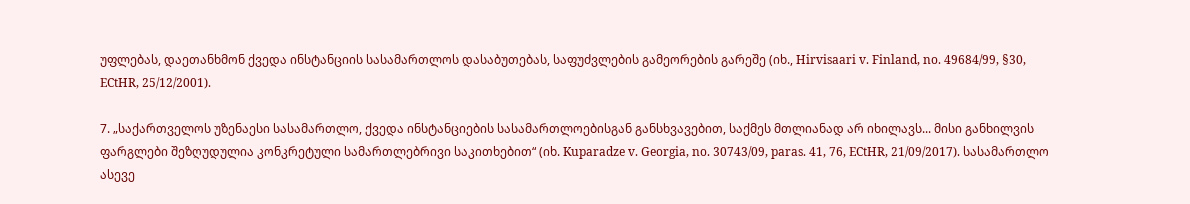უფლებას, დაეთანხმონ ქვედა ინსტანციის სასამართლოს დასაბუთებას, საფუძვლების გამეორების გარეშე (იხ., Hirvisaari v. Finland, no. 49684/99, §30, ECtHR, 25/12/2001).

7. „საქართველოს უზენაესი სასამართლო, ქვედა ინსტანციების სასამართლოებისგან განსხვავებით, საქმეს მთლიანად არ იხილავს... მისი განხილვის ფარგლები შეზღუდულია კონკრეტული სამართლებრივი საკითხებით“ (იხ. Kuparadze v. Georgia, no. 30743/09, paras. 41, 76, ECtHR, 21/09/2017). სასამართლო ასევე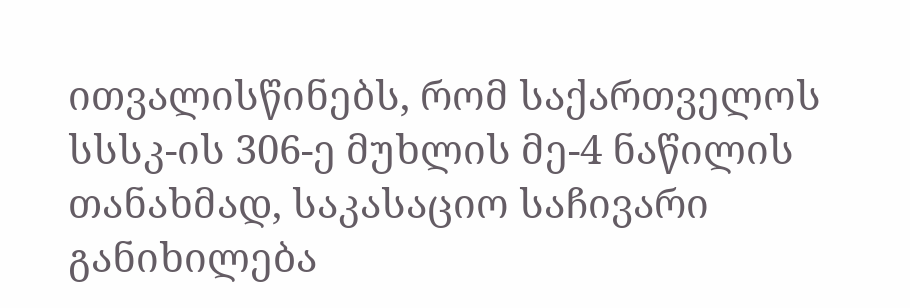ითვალისწინებს, რომ საქართველოს სსსკ-ის 306-ე მუხლის მე-4 ნაწილის თანახმად, საკასაციო საჩივარი განიხილება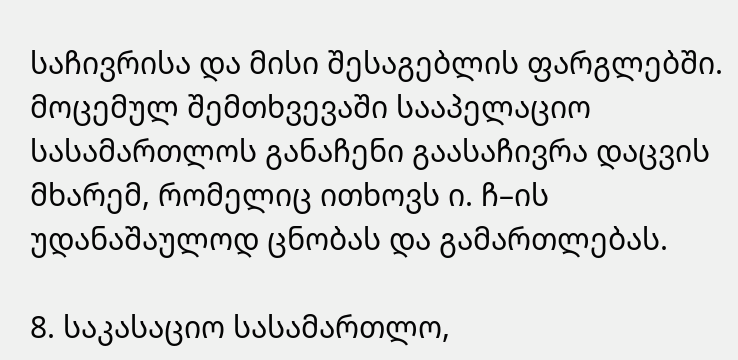საჩივრისა და მისი შესაგებლის ფარგლებში. მოცემულ შემთხვევაში სააპელაციო სასამართლოს განაჩენი გაასაჩივრა დაცვის მხარემ, რომელიც ითხოვს ი. ჩ–ის უდანაშაულოდ ცნობას და გამართლებას.

8. საკასაციო სასამართლო,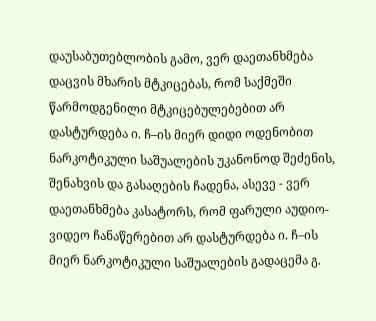დაუსაბუთებლობის გამო, ვერ დაეთანხმება დაცვის მხარის მტკიცებას, რომ საქმეში წარმოდგენილი მტკიცებულებებით არ დასტურდება ი. ჩ–ის მიერ დიდი ოდენობით ნარკოტიკული საშუალების უკანონოდ შეძენის, შენახვის და გასაღების ჩადენა, ასევე - ვერ დაეთანხმება კასატორს, რომ ფარული აუდიო-ვიდეო ჩანაწერებით არ დასტურდება ი. ჩ–ის მიერ ნარკოტიკული საშუალების გადაცემა გ.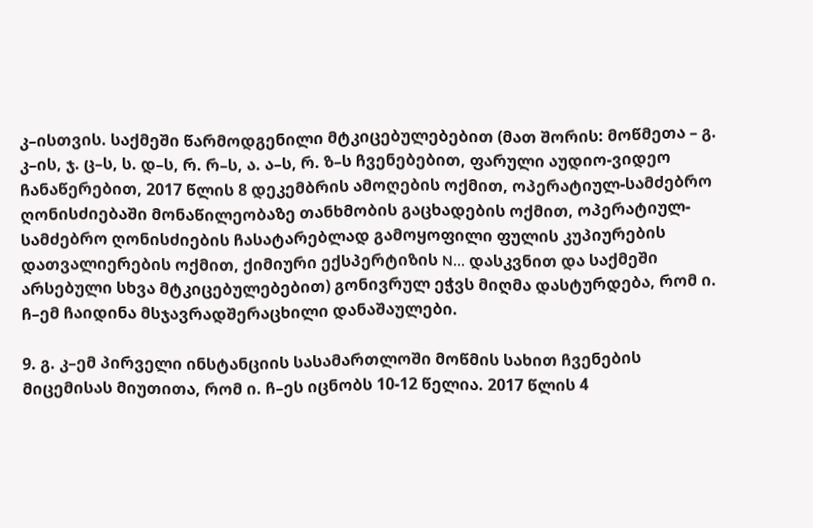კ–ისთვის. საქმეში წარმოდგენილი მტკიცებულებებით (მათ შორის: მოწმეთა – გ. კ–ის, ჯ. ც–ს, ს. დ–ს, რ. რ–ს, ა. ა–ს, რ. ზ–ს ჩვენებებით, ფარული აუდიო-ვიდეო ჩანაწერებით, 2017 წლის 8 დეკემბრის ამოღების ოქმით, ოპერატიულ-სამძებრო ღონისძიებაში მონაწილეობაზე თანხმობის გაცხადების ოქმით, ოპერატიულ-სამძებრო ღონისძიების ჩასატარებლად გამოყოფილი ფულის კუპიურების დათვალიერების ოქმით, ქიმიური ექსპერტიზის N... დასკვნით და საქმეში არსებული სხვა მტკიცებულებებით) გონივრულ ეჭვს მიღმა დასტურდება, რომ ი. ჩ–ემ ჩაიდინა მსჯავრადშერაცხილი დანაშაულები.

9. გ. კ–ემ პირველი ინსტანციის სასამართლოში მოწმის სახით ჩვენების მიცემისას მიუთითა, რომ ი. ჩ–ეს იცნობს 10-12 წელია. 2017 წლის 4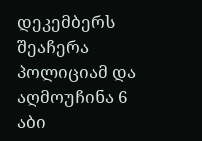დეკემბერს შეაჩერა პოლიციამ და აღმოუჩინა 6 აბი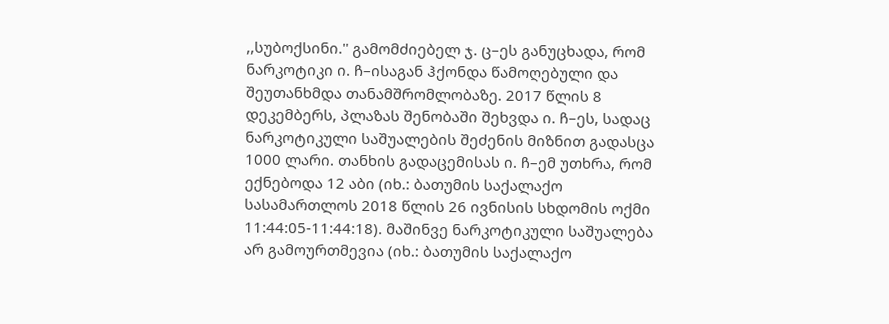,,სუბოქსინი.'' გამომძიებელ ჯ. ც–ეს განუცხადა, რომ ნარკოტიკი ი. ჩ–ისაგან ჰქონდა წამოღებული და შეუთანხმდა თანამშრომლობაზე. 2017 წლის 8 დეკემბერს, პლაზას შენობაში შეხვდა ი. ჩ–ეს, სადაც ნარკოტიკული საშუალების შეძენის მიზნით გადასცა 1000 ლარი. თანხის გადაცემისას ი. ჩ–ემ უთხრა, რომ ექნებოდა 12 აბი (იხ.: ბათუმის საქალაქო სასამართლოს 2018 წლის 26 ივნისის სხდომის ოქმი 11:44:05-11:44:18). მაშინვე ნარკოტიკული საშუალება არ გამოურთმევია (იხ.: ბათუმის საქალაქო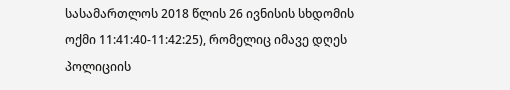სასამართლოს 2018 წლის 26 ივნისის სხდომის ოქმი 11:41:40-11:42:25), რომელიც იმავე დღეს პოლიციის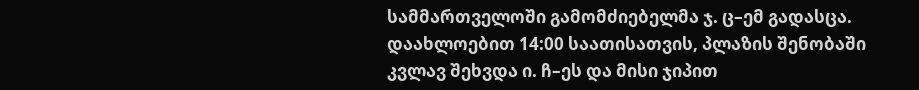სამმართველოში გამომძიებელმა ჯ. ც–ემ გადასცა. დაახლოებით 14:00 საათისათვის, პლაზის შენობაში კვლავ შეხვდა ი. ჩ–ეს და მისი ჯიპით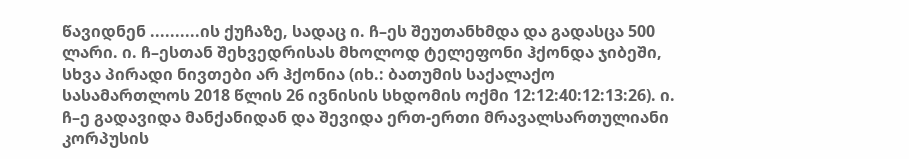წავიდნენ ..........ის ქუჩაზე, სადაც ი. ჩ–ეს შეუთანხმდა და გადასცა 500 ლარი. ი. ჩ–ესთან შეხვედრისას მხოლოდ ტელეფონი ჰქონდა ჯიბეში, სხვა პირადი ნივთები არ ჰქონია (იხ.: ბათუმის საქალაქო სასამართლოს 2018 წლის 26 ივნისის სხდომის ოქმი 12:12:40:12:13:26). ი. ჩ–ე გადავიდა მანქანიდან და შევიდა ერთ-ერთი მრავალსართულიანი კორპუსის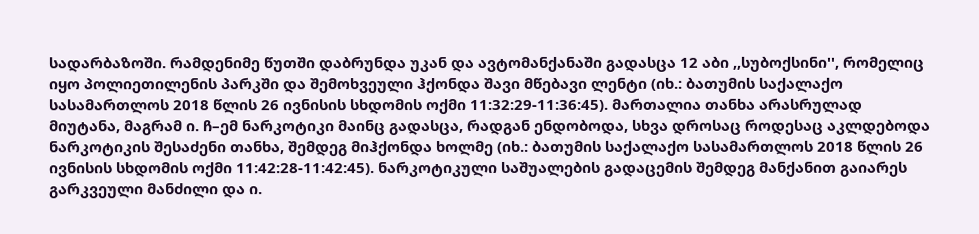სადარბაზოში. რამდენიმე წუთში დაბრუნდა უკან და ავტომანქანაში გადასცა 12 აბი ,,სუბოქსინი'', რომელიც იყო პოლიეთილენის პარკში და შემოხვეული ჰქონდა შავი მწებავი ლენტი (იხ.: ბათუმის საქალაქო სასამართლოს 2018 წლის 26 ივნისის სხდომის ოქმი 11:32:29-11:36:45). მართალია თანხა არასრულად მიუტანა, მაგრამ ი. ჩ–ემ ნარკოტიკი მაინც გადასცა, რადგან ენდობოდა, სხვა დროსაც როდესაც აკლდებოდა ნარკოტიკის შესაძენი თანხა, შემდეგ მიჰქონდა ხოლმე (იხ.: ბათუმის საქალაქო სასამართლოს 2018 წლის 26 ივნისის სხდომის ოქმი 11:42:28-11:42:45). ნარკოტიკული საშუალების გადაცემის შემდეგ მანქანით გაიარეს გარკვეული მანძილი და ი.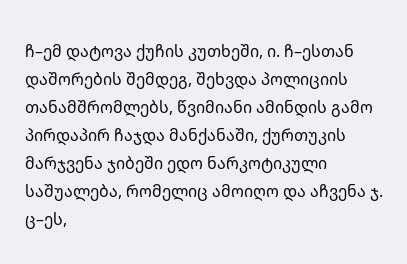ჩ–ემ დატოვა ქუჩის კუთხეში, ი. ჩ–ესთან დაშორების შემდეგ, შეხვდა პოლიციის თანამშრომლებს, წვიმიანი ამინდის გამო პირდაპირ ჩაჯდა მანქანაში, ქურთუკის მარჯვენა ჯიბეში ედო ნარკოტიკული საშუალება, რომელიც ამოიღო და აჩვენა ჯ. ც–ეს,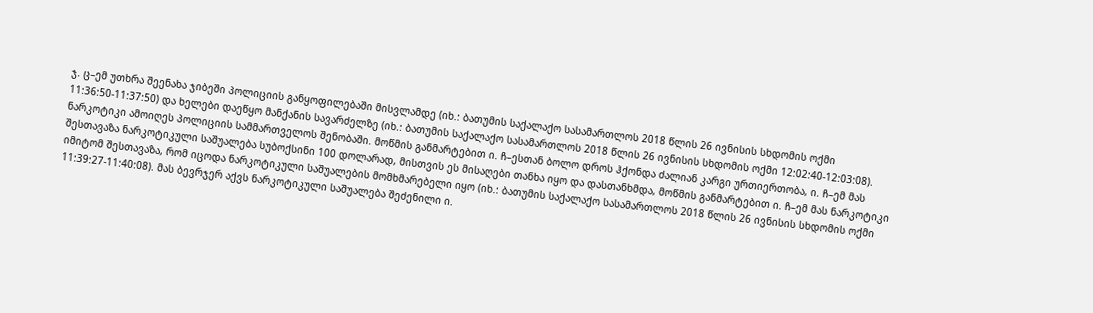ჯ. ც–ემ უთხრა შეენახა ჯიბეში პოლიციის განყოფილებაში მისვლამდე (იხ.: ბათუმის საქალაქო სასამართლოს 2018 წლის 26 ივნისის სხდომის ოქმი 11:36:50-11:37:50) და ხელები დაეწყო მანქანის სავარძელზე (იხ.: ბათუმის საქალაქო სასამართლოს 2018 წლის 26 ივნისის სხდომის ოქმი 12:02:40-12:03:08). ნარკოტიკი ამოიღეს პოლიციის სამმართველოს შენობაში. მოწმის განმარტებით ი. ჩ–ესთან ბოლო დროს ჰქონდა ძალიან კარგი ურთიერთობა, ი. ჩ–ემ მას შესთავაზა ნარკოტიკული საშუალება სუბოქსინი 100 დოლარად, მისთვის ეს მისაღები თანხა იყო და დასთანხმდა, მოწმის განმარტებით ი. ჩ–ემ მას ნარკოტიკი იმიტომ შესთავაზა, რომ იცოდა ნარკოტიკული საშუალების მომხმარებელი იყო (იხ.: ბათუმის საქალაქო სასამართლოს 2018 წლის 26 ივნისის სხდომის ოქმი 11:39:27-11:40:08). მას ბევრჯერ აქვს ნარკოტიკული საშუალება შეძენილი ი.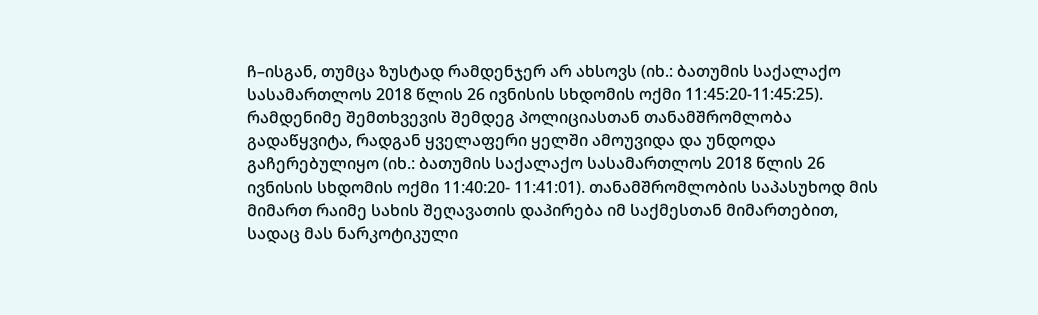ჩ–ისგან, თუმცა ზუსტად რამდენჯერ არ ახსოვს (იხ.: ბათუმის საქალაქო სასამართლოს 2018 წლის 26 ივნისის სხდომის ოქმი 11:45:20-11:45:25). რამდენიმე შემთხვევის შემდეგ პოლიციასთან თანამშრომლობა გადაწყვიტა, რადგან ყველაფერი ყელში ამოუვიდა და უნდოდა გაჩერებულიყო (იხ.: ბათუმის საქალაქო სასამართლოს 2018 წლის 26 ივნისის სხდომის ოქმი 11:40:20- 11:41:01). თანამშრომლობის საპასუხოდ მის მიმართ რაიმე სახის შეღავათის დაპირება იმ საქმესთან მიმართებით, სადაც მას ნარკოტიკული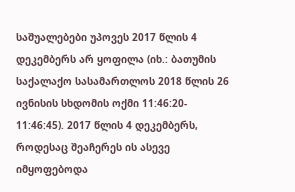საშუალებები უპოვეს 2017 წლის 4 დეკემბერს არ ყოფილა (იხ.: ბათუმის საქალაქო სასამართლოს 2018 წლის 26 ივნისის სხდომის ოქმი 11:46:20- 11:46:45). 2017 წლის 4 დეკემბერს, როდესაც შეაჩერეს ის ასევე იმყოფებოდა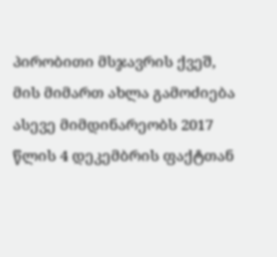პირობითი მსჯავრის ქვეშ, მის მიმართ ახლა გამოძიება ასევე მიმდინარეობს 2017 წლის 4 დეკემბრის ფაქტთან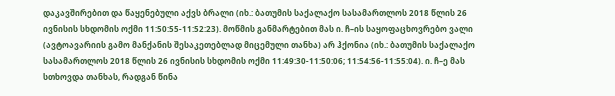დაკავშირებით და წაყენებული აქვს ბრალი (იხ.: ბათუმის საქალაქო სასამართლოს 2018 წლის 26 ივნისის სხდომის ოქმი 11:50:55-11:52:23). მოწმის განმარტებით მას ი. ჩ–ის საყოფაცხოვრებო ვალი (ავტოავარიის გამო მანქანის შესაკეთებლად მიცემული თანხა) არ ჰქონია (იხ.: ბათუმის საქალაქო სასამართლოს 2018 წლის 26 ივნისის სხდომის ოქმი 11:49:30-11:50:06; 11:54:56-11:55:04). ი. ჩ–ე მას სთხოვდა თანხას, რადგან წინა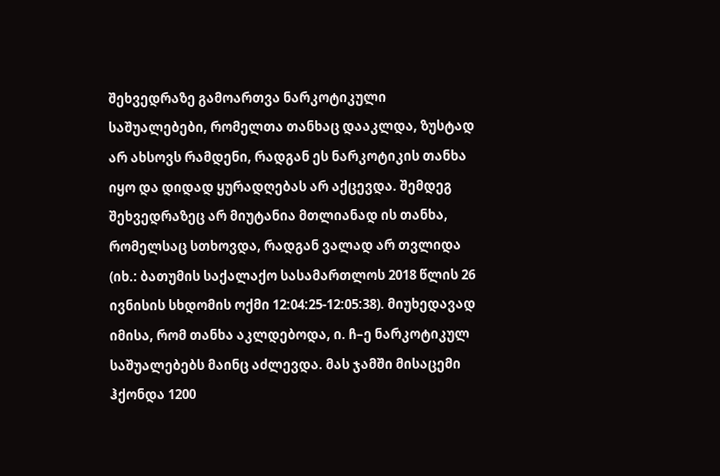შეხვედრაზე გამოართვა ნარკოტიკული საშუალებები, რომელთა თანხაც დააკლდა, ზუსტად არ ახსოვს რამდენი, რადგან ეს ნარკოტიკის თანხა იყო და დიდად ყურადღებას არ აქცევდა. შემდეგ შეხვედრაზეც არ მიუტანია მთლიანად ის თანხა, რომელსაც სთხოვდა, რადგან ვალად არ თვლიდა (იხ.: ბათუმის საქალაქო სასამართლოს 2018 წლის 26 ივნისის სხდომის ოქმი 12:04:25-12:05:38). მიუხედავად იმისა, რომ თანხა აკლდებოდა, ი. ჩ–ე ნარკოტიკულ საშუალებებს მაინც აძლევდა. მას ჯამში მისაცემი ჰქონდა 1200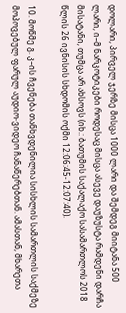დოლარი, პირველ ჯერზე მისცა 1000 ლარი და შემდეგ მიიტანა 500 ლარი, ი–მ ნარკოტიკები როდესაც მისცა ასევე დაუზუსტა რამდენი დარჩა მისატანი, თუმცა არ ახსოვს (იხ.: ბათუმის საქალაქო სასამართლოს 2018 წლის 26 ივნისის სხდომის ოქმი 12:06:45-12:07:40).

10. მოწმე გ. კ–ის ჩვენება თანხვდენილია სისხლის სამართლის საქმეზე მოპოვებულ ფარულ აუდიო-ვიდეო ჩანაწერებთან. ამასთან, მხარეთა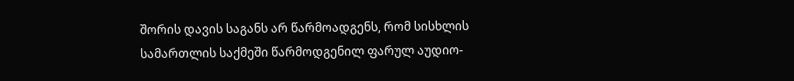შორის დავის საგანს არ წარმოადგენს, რომ სისხლის სამართლის საქმეში წარმოდგენილ ფარულ აუდიო-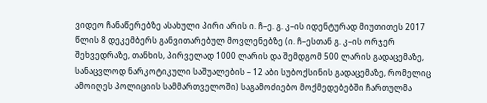ვიდეო ჩანაწერებზე ასახული პირი არის ი. ჩ–ე. გ. კ–ის იდენტურად მიუთითეს 2017 წლის 8 დეკემბერს განვითარებულ მოვლენებზე (ი. ჩ–ესთან გ. კ–ის ორჯერ შეხვედრაზე, თანხის, პირველად 1000 ლარის და შემდგომ 500 ლარის გადაცემაზე, სანაცვლოდ ნარკოტიკული საშუალების – 12 აბი სუბოქსინის გადაცემაზე, რომელიც ამოიღეს პოლიციის სამმართველოში) საგამოძიებო მოქმედებებში ჩართულმა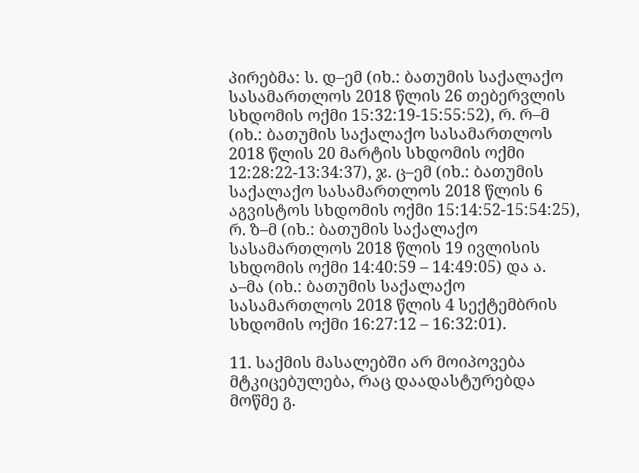პირებმა: ს. დ–ემ (იხ.: ბათუმის საქალაქო სასამართლოს 2018 წლის 26 თებერვლის სხდომის ოქმი 15:32:19-15:55:52), რ. რ–მ (იხ.: ბათუმის საქალაქო სასამართლოს 2018 წლის 20 მარტის სხდომის ოქმი 12:28:22-13:34:37), ჯ. ც–ემ (იხ.: ბათუმის საქალაქო სასამართლოს 2018 წლის 6 აგვისტოს სხდომის ოქმი 15:14:52-15:54:25), რ. ზ–მ (იხ.: ბათუმის საქალაქო სასამართლოს 2018 წლის 19 ივლისის სხდომის ოქმი 14:40:59 – 14:49:05) და ა. ა–მა (იხ.: ბათუმის საქალაქო სასამართლოს 2018 წლის 4 სექტემბრის სხდომის ოქმი 16:27:12 – 16:32:01).

11. საქმის მასალებში არ მოიპოვება მტკიცებულება, რაც დაადასტურებდა მოწმე გ.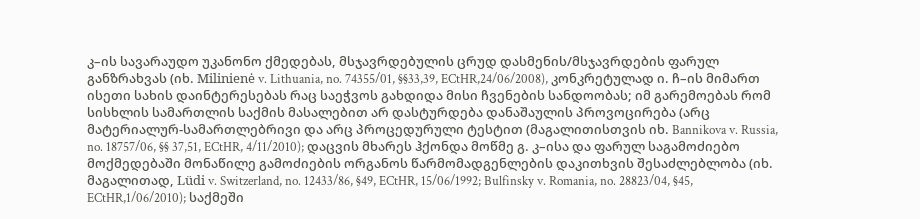კ–ის სავარაუდო უკანონო ქმედებას, მსჯავრდებულის ცრუდ დასმენის/მსჯავრდების ფარულ განზრახვას (იხ. Milinienė v. Lithuania, no. 74355/01, §§33,39, ECtHR,24/06/2008), კონკრეტულად ი. ჩ–ის მიმართ ისეთი სახის დაინტერესებას რაც საეჭვოს გახდიდა მისი ჩვენების სანდოობას; იმ გარემოებას რომ სისხლის სამართლის საქმის მასალებით არ დასტურდება დანაშაულის პროვოცირება (არც მატერიალურ-სამართლებრივი და არც პროცედურული ტესტით (მაგალითისთვის იხ. Bannikova v. Russia, no. 18757/06, §§ 37,51, ECtHR, 4/11/2010); დაცვის მხარეს ჰქონდა მოწმე გ. კ–ისა და ფარულ საგამოძიებო მოქმედებაში მონაწილე გამოძიების ორგანოს წარმომადგენლების დაკითხვის შესაძლებლობა (იხ. მაგალითად, Lüdi v. Switzerland, no. 12433/86, §49, ECtHR, 15/06/1992; Bulfinsky v. Romania, no. 28823/04, §45, ECtHR,1/06/2010); საქმეში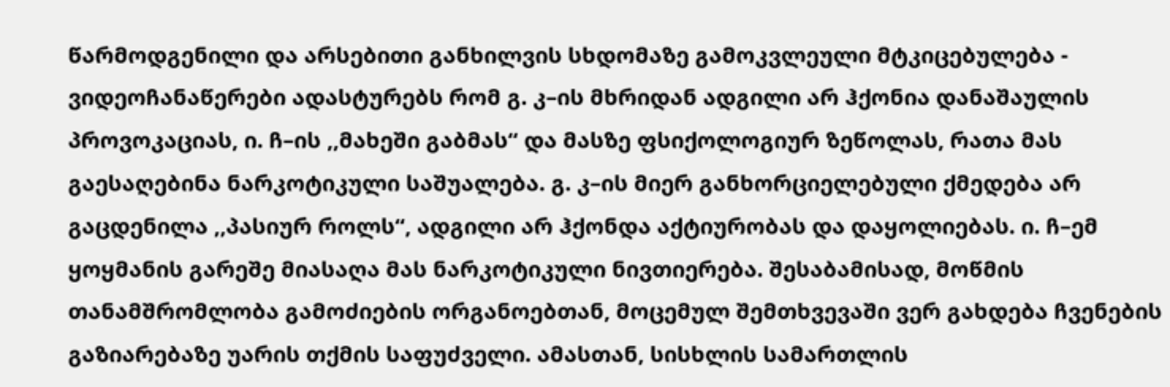წარმოდგენილი და არსებითი განხილვის სხდომაზე გამოკვლეული მტკიცებულება - ვიდეოჩანაწერები ადასტურებს რომ გ. კ–ის მხრიდან ადგილი არ ჰქონია დანაშაულის პროვოკაციას, ი. ჩ–ის ,,მახეში გაბმას“ და მასზე ფსიქოლოგიურ ზეწოლას, რათა მას გაესაღებინა ნარკოტიკული საშუალება. გ. კ–ის მიერ განხორციელებული ქმედება არ გაცდენილა ,,პასიურ როლს“, ადგილი არ ჰქონდა აქტიურობას და დაყოლიებას. ი. ჩ–ემ ყოყმანის გარეშე მიასაღა მას ნარკოტიკული ნივთიერება. შესაბამისად, მოწმის თანამშრომლობა გამოძიების ორგანოებთან, მოცემულ შემთხვევაში ვერ გახდება ჩვენების გაზიარებაზე უარის თქმის საფუძველი. ამასთან, სისხლის სამართლის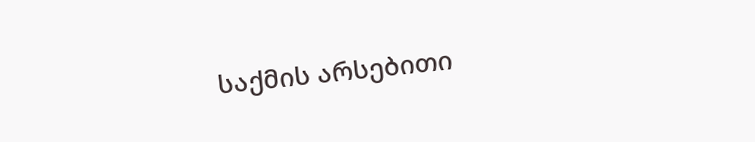საქმის არსებითი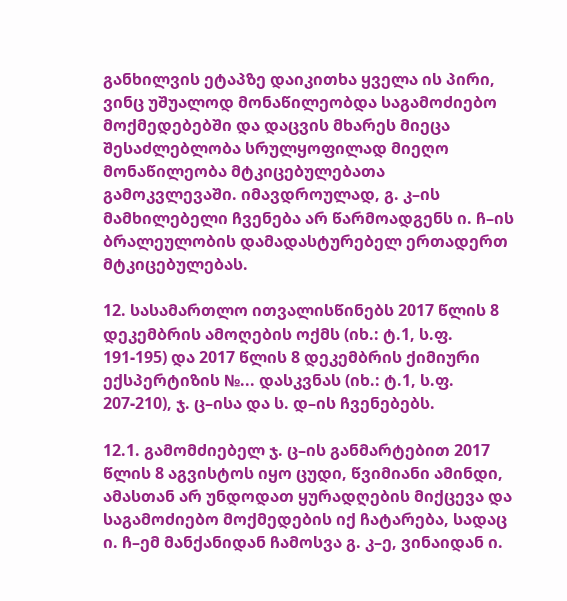განხილვის ეტაპზე დაიკითხა ყველა ის პირი, ვინც უშუალოდ მონაწილეობდა საგამოძიებო მოქმედებებში და დაცვის მხარეს მიეცა შესაძლებლობა სრულყოფილად მიეღო მონაწილეობა მტკიცებულებათა გამოკვლევაში. იმავდროულად, გ. კ–ის მამხილებელი ჩვენება არ წარმოადგენს ი. ჩ–ის ბრალეულობის დამადასტურებელ ერთადერთ მტკიცებულებას.

12. სასამართლო ითვალისწინებს 2017 წლის 8 დეკემბრის ამოღების ოქმს (იხ.: ტ.1, ს.ფ. 191-195) და 2017 წლის 8 დეკემბრის ქიმიური ექსპერტიზის №... დასკვნას (იხ.: ტ.1, ს.ფ. 207-210), ჯ. ც–ისა და ს. დ–ის ჩვენებებს.

12.1. გამომძიებელ ჯ. ც–ის განმარტებით 2017 წლის 8 აგვისტოს იყო ცუდი, წვიმიანი ამინდი, ამასთან არ უნდოდათ ყურადღების მიქცევა და საგამოძიებო მოქმედების იქ ჩატარება, სადაც ი. ჩ–ემ მანქანიდან ჩამოსვა გ. კ–ე, ვინაიდან ი.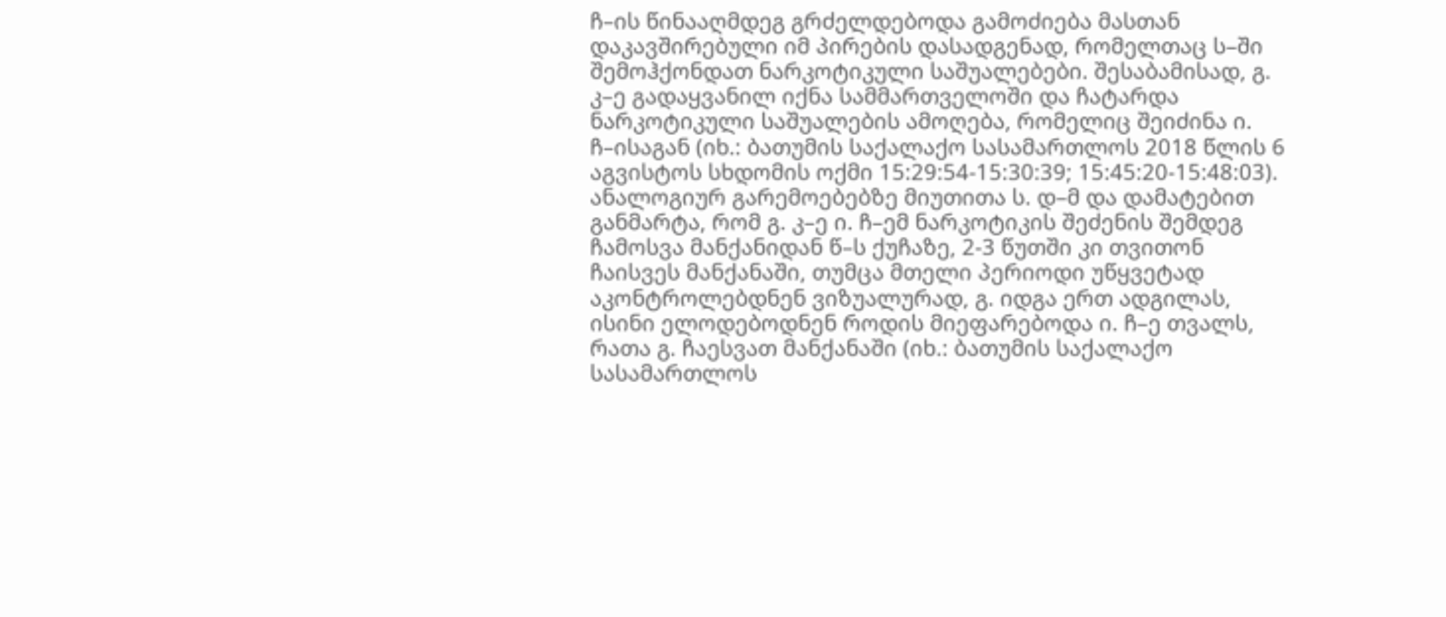ჩ–ის წინააღმდეგ გრძელდებოდა გამოძიება მასთან დაკავშირებული იმ პირების დასადგენად, რომელთაც ს–ში შემოჰქონდათ ნარკოტიკული საშუალებები. შესაბამისად, გ. კ–ე გადაყვანილ იქნა სამმართველოში და ჩატარდა ნარკოტიკული საშუალების ამოღება, რომელიც შეიძინა ი. ჩ–ისაგან (იხ.: ბათუმის საქალაქო სასამართლოს 2018 წლის 6 აგვისტოს სხდომის ოქმი 15:29:54-15:30:39; 15:45:20-15:48:03). ანალოგიურ გარემოებებზე მიუთითა ს. დ–მ და დამატებით განმარტა, რომ გ. კ–ე ი. ჩ–ემ ნარკოტიკის შეძენის შემდეგ ჩამოსვა მანქანიდან წ–ს ქუჩაზე, 2-3 წუთში კი თვითონ ჩაისვეს მანქანაში, თუმცა მთელი პერიოდი უწყვეტად აკონტროლებდნენ ვიზუალურად, გ. იდგა ერთ ადგილას, ისინი ელოდებოდნენ როდის მიეფარებოდა ი. ჩ–ე თვალს, რათა გ. ჩაესვათ მანქანაში (იხ.: ბათუმის საქალაქო სასამართლოს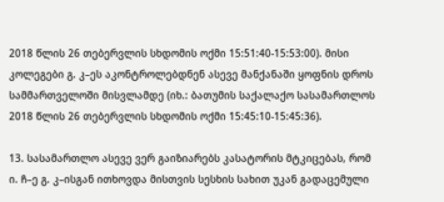2018 წლის 26 თებერვლის სხდომის ოქმი 15:51:40-15:53:00). მისი კოლეგები გ. კ–ეს აკონტროლებდნენ ასევე მანქანაში ყოფნის დროს სამმართველოში მისვლამდე (იხ.: ბათუმის საქალაქო სასამართლოს 2018 წლის 26 თებერვლის სხდომის ოქმი 15:45:10-15:45:36).

13. სასამართლო ასევე ვერ გაიზიარებს კასატორის მტკიცებას, რომ ი. ჩ–ე გ. კ–ისგან ითხოვდა მისთვის სესხის სახით უკან გადაცემული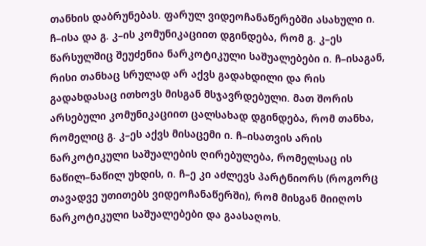თანხის დაბრუნებას. ფარულ ვიდეოჩანაწერებში ასახული ი. ჩ–ისა და გ. კ–ის კომუნიკაციით დგინდება, რომ გ. კ–ეს წარსულშიც შეუძენია ნარკოტიკული საშუალებები ი. ჩ–ისაგან, რისი თანხაც სრულად არ აქვს გადახდილი და რის გადახდასაც ითხოვს მისგან მსჯავრდებული. მათ შორის არსებული კომუნიკაციით ცალსახად დგინდება, რომ თანხა, რომელიც გ. კ–ეს აქვს მისაცემი ი. ჩ–ისათვის არის ნარკოტიკული საშუალების ღირებულება, რომელსაც ის ნაწილ–ნაწილ უხდის, ი. ჩ–ე კი აძლევს პარტნიორს (როგორც თავადვე უთითებს ვიდეოჩანაწერში), რომ მისგან მიიღოს ნარკოტიკული საშუალებები და გაასაღოს.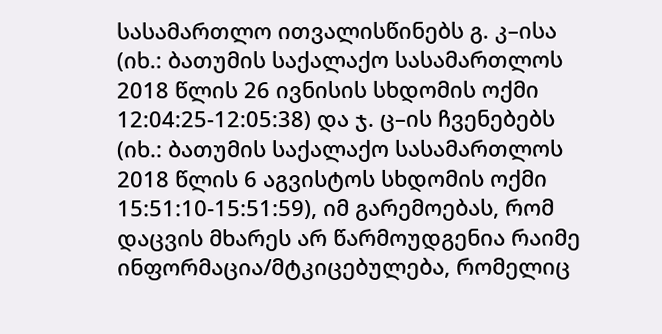სასამართლო ითვალისწინებს გ. კ–ისა (იხ.: ბათუმის საქალაქო სასამართლოს 2018 წლის 26 ივნისის სხდომის ოქმი 12:04:25-12:05:38) და ჯ. ც–ის ჩვენებებს (იხ.: ბათუმის საქალაქო სასამართლოს 2018 წლის 6 აგვისტოს სხდომის ოქმი 15:51:10-15:51:59), იმ გარემოებას, რომ დაცვის მხარეს არ წარმოუდგენია რაიმე ინფორმაცია/მტკიცებულება, რომელიც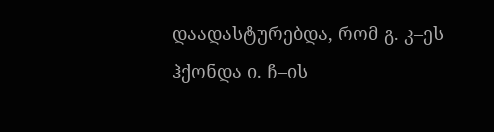დაადასტურებდა, რომ გ. კ–ეს ჰქონდა ი. ჩ–ის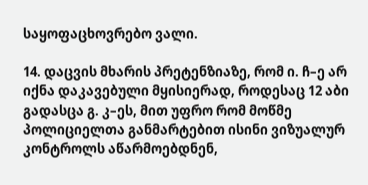საყოფაცხოვრებო ვალი.

14. დაცვის მხარის პრეტენზიაზე, რომ ი. ჩ–ე არ იქნა დაკავებული მყისიერად, როდესაც 12 აბი გადასცა გ. კ–ეს, მით უფრო რომ მოწმე პოლიციელთა განმარტებით ისინი ვიზუალურ კონტროლს აწარმოებდნენ,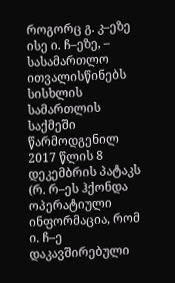როგორც გ. კ–ეზე ისე ი. ჩ–ეზე, – სასამართლო ითვალისწინებს სისხლის სამართლის საქმეში წარმოდგენილ 2017 წლის 8 დეკემბრის პატაკს (რ. რ–ეს ჰქონდა ოპერატიული ინფორმაცია, რომ ი. ჩ–ე დაკავშირებული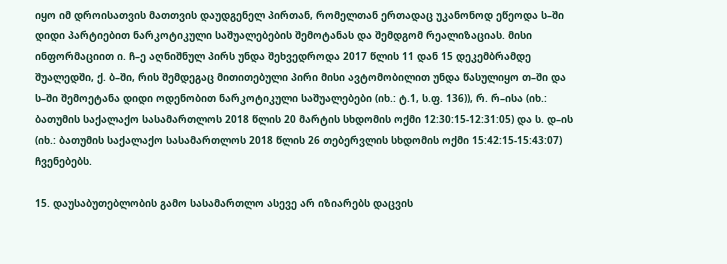იყო იმ დროისათვის მათთვის დაუდგენელ პირთან, რომელთან ერთადაც უკანონოდ ეწეოდა ს–ში დიდი პარტიებით ნარკოტიკული საშუალებების შემოტანას და შემდგომ რეალიზაციას. მისი ინფორმაციით ი. ჩ–ე აღნიშნულ პირს უნდა შეხვედროდა 2017 წლის 11 დან 15 დეკემბრამდე შუალედში, ქ. ბ–ში, რის შემდეგაც მითითებული პირი მისი ავტომობილით უნდა წასულიყო თ–ში და ს–ში შემოეტანა დიდი ოდენობით ნარკოტიკული საშუალებები (იხ.: ტ.1, ს.ფ. 136)), რ. რ–ისა (იხ.: ბათუმის საქალაქო სასამართლოს 2018 წლის 20 მარტის სხდომის ოქმი 12:30:15-12:31:05) და ს. დ–ის (იხ.: ბათუმის საქალაქო სასამართლოს 2018 წლის 26 თებერვლის სხდომის ოქმი 15:42:15-15:43:07) ჩვენებებს.

15. დაუსაბუთებლობის გამო სასამართლო ასევე არ იზიარებს დაცვის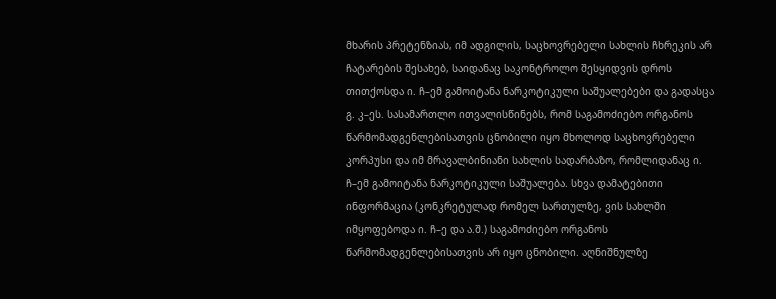მხარის პრეტენზიას, იმ ადგილის, საცხოვრებელი სახლის ჩხრეკის არ ჩატარების შესახებ, საიდანაც საკონტროლო შესყიდვის დროს თითქოსდა ი. ჩ–ემ გამოიტანა ნარკოტიკული საშუალებები და გადასცა გ. კ–ეს. სასამართლო ითვალისწინებს, რომ საგამოძიებო ორგანოს წარმომადგენლებისათვის ცნობილი იყო მხოლოდ საცხოვრებელი კორპუსი და იმ მრავალბინიანი სახლის სადარბაზო, რომლიდანაც ი. ჩ–ემ გამოიტანა ნარკოტიკული საშუალება. სხვა დამატებითი ინფორმაცია (კონკრეტულად რომელ სართულზე, ვის სახლში იმყოფებოდა ი. ჩ–ე და ა.შ.) საგამოძიებო ორგანოს წარმომადგენლებისათვის არ იყო ცნობილი. აღნიშნულზე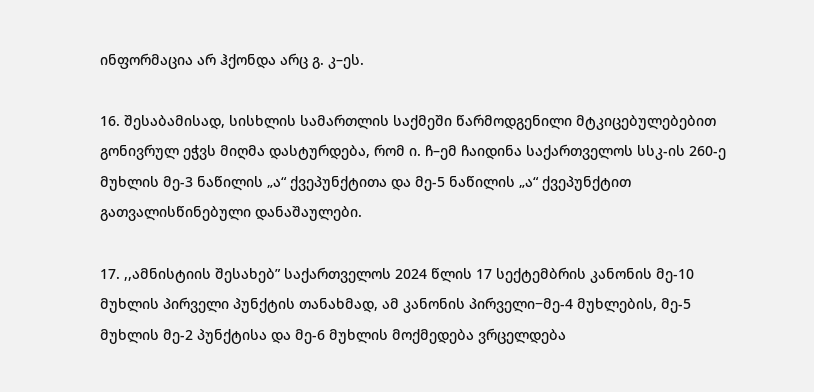ინფორმაცია არ ჰქონდა არც გ. კ–ეს.

16. შესაბამისად, სისხლის სამართლის საქმეში წარმოდგენილი მტკიცებულებებით გონივრულ ეჭვს მიღმა დასტურდება, რომ ი. ჩ–ემ ჩაიდინა საქართველოს სსკ-ის 260-ე მუხლის მე-3 ნაწილის „ა“ ქვეპუნქტითა და მე-5 ნაწილის „ა“ ქვეპუნქტით გათვალისწინებული დანაშაულები.

17. ,,ამნისტიის შესახებ” საქართველოს 2024 წლის 17 სექტემბრის კანონის მე-10 მუხლის პირველი პუნქტის თანახმად, ამ კანონის პირველი−მე-4 მუხლების, მე-5 მუხლის მე-2 პუნქტისა და მე-6 მუხლის მოქმედება ვრცელდება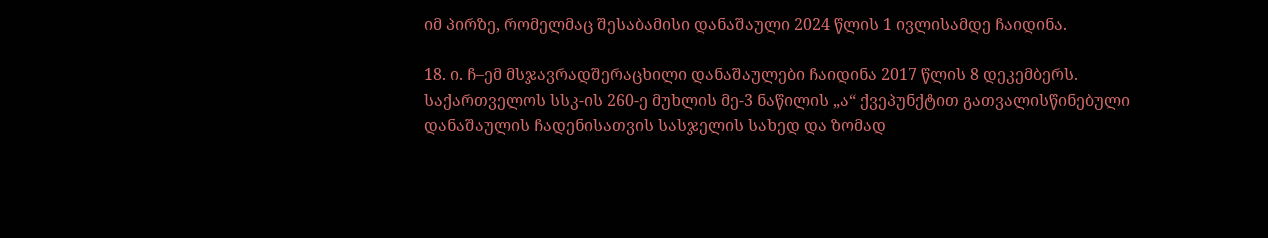იმ პირზე, რომელმაც შესაბამისი დანაშაული 2024 წლის 1 ივლისამდე ჩაიდინა.

18. ი. ჩ–ემ მსჯავრადშერაცხილი დანაშაულები ჩაიდინა 2017 წლის 8 დეკემბერს. საქართველოს სსკ-ის 260-ე მუხლის მე-3 ნაწილის „ა“ ქვეპუნქტით გათვალისწინებული დანაშაულის ჩადენისათვის სასჯელის სახედ და ზომად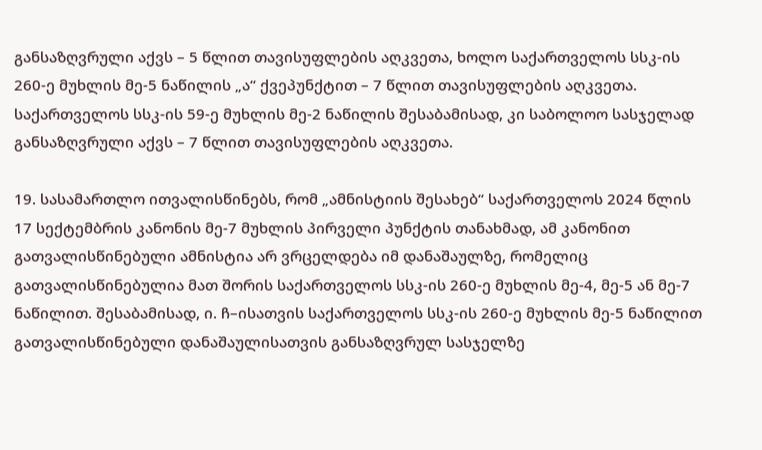განსაზღვრული აქვს – 5 წლით თავისუფლების აღკვეთა, ხოლო საქართველოს სსკ-ის 260-ე მუხლის მე-5 ნაწილის „ა“ ქვეპუნქტით – 7 წლით თავისუფლების აღკვეთა. საქართველოს სსკ-ის 59-ე მუხლის მე-2 ნაწილის შესაბამისად, კი საბოლოო სასჯელად განსაზღვრული აქვს – 7 წლით თავისუფლების აღკვეთა.

19. სასამართლო ითვალისწინებს, რომ „ამნისტიის შესახებ“ საქართველოს 2024 წლის 17 სექტემბრის კანონის მე-7 მუხლის პირველი პუნქტის თანახმად, ამ კანონით გათვალისწინებული ამნისტია არ ვრცელდება იმ დანაშაულზე, რომელიც გათვალისწინებულია მათ შორის საქართველოს სსკ-ის 260-ე მუხლის მე-4, მე-5 ან მე-7 ნაწილით. შესაბამისად, ი. ჩ–ისათვის საქართველოს სსკ-ის 260-ე მუხლის მე-5 ნაწილით გათვალისწინებული დანაშაულისათვის განსაზღვრულ სასჯელზე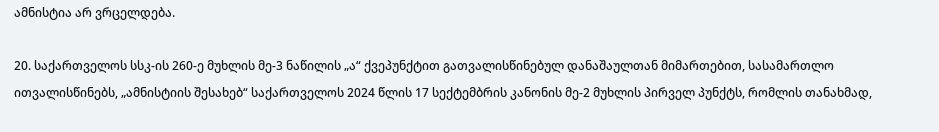ამნისტია არ ვრცელდება.

20. საქართველოს სსკ-ის 260-ე მუხლის მე-3 ნაწილის „ა“ ქვეპუნქტით გათვალისწინებულ დანაშაულთან მიმართებით, სასამართლო ითვალისწინებს, „ამნისტიის შესახებ“ საქართველოს 2024 წლის 17 სექტემბრის კანონის მე-2 მუხლის პირველ პუნქტს, რომლის თანახმად,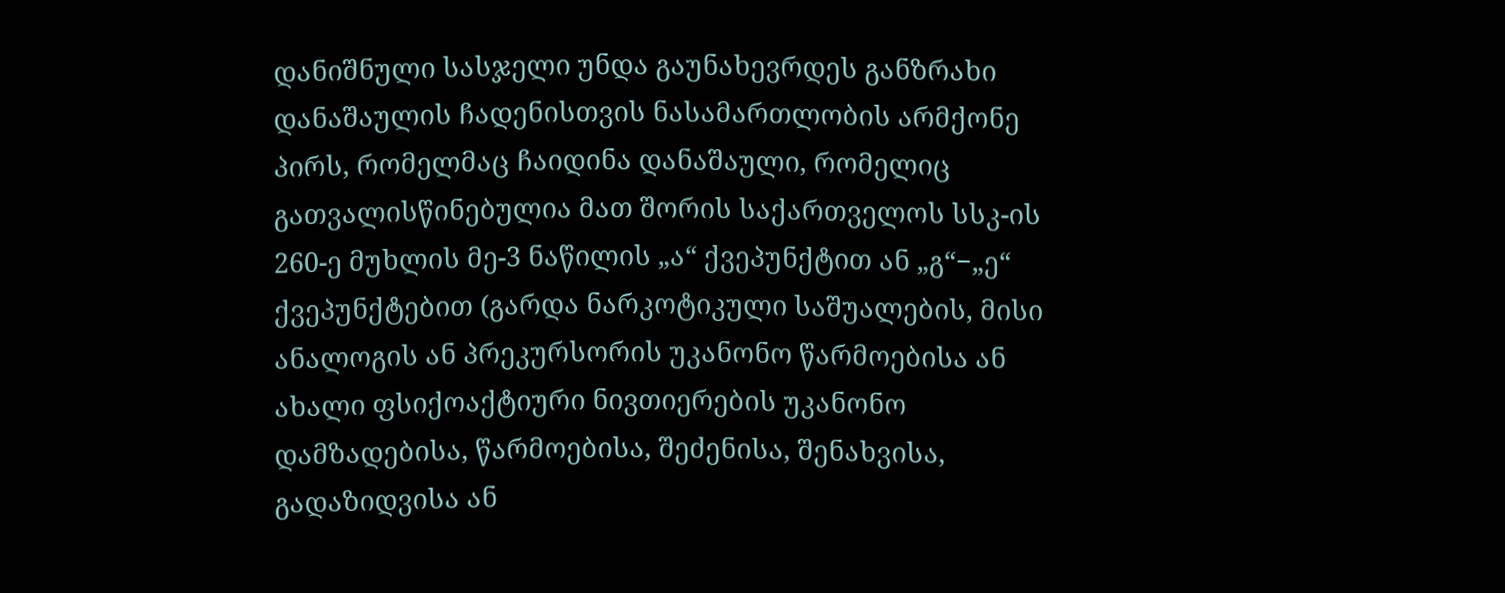დანიშნული სასჯელი უნდა გაუნახევრდეს განზრახი დანაშაულის ჩადენისთვის ნასამართლობის არმქონე პირს, რომელმაც ჩაიდინა დანაშაული, რომელიც გათვალისწინებულია მათ შორის საქართველოს სსკ-ის 260-ე მუხლის მე-3 ნაწილის „ა“ ქვეპუნქტით ან „გ“−„ე“ ქვეპუნქტებით (გარდა ნარკოტიკული საშუალების, მისი ანალოგის ან პრეკურსორის უკანონო წარმოებისა ან ახალი ფსიქოაქტიური ნივთიერების უკანონო დამზადებისა, წარმოებისა, შეძენისა, შენახვისა, გადაზიდვისა ან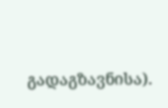გადაგზავნისა).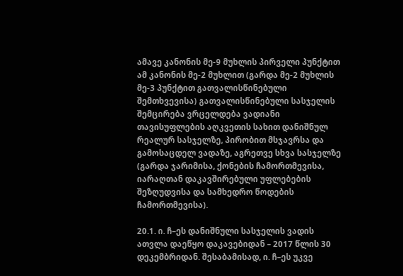ამავე კანონის მე-9 მუხლის პირველი პუნქტით ამ კანონის მე-2 მუხლით (გარდა მე-2 მუხლის მე-3 პუნქტით გათვალისწინებული შემთხვევისა) გათვალისწინებული სასჯელის შემცირება ვრცელდება ვადიანი თავისუფლების აღკვეთის სახით დანიშნულ რეალურ სასჯელზე, პირობით მსჯავრსა და გამოსაცდელ ვადაზე, აგრეთვე სხვა სასჯელზე (გარდა ჯარიმისა, ქონების ჩამორთმევისა, იარაღთან დაკავშირებული უფლებების შეზღუდვისა და სამხედრო წოდების ჩამორთმევისა).

20.1. ი. ჩ–ეს დანიშნული სასჯელის ვადის ათვლა დაეწყო დაკავებიდან – 2017 წლის 30 დეკემბრიდან. შესაბამისად, ი. ჩ–ეს უკვე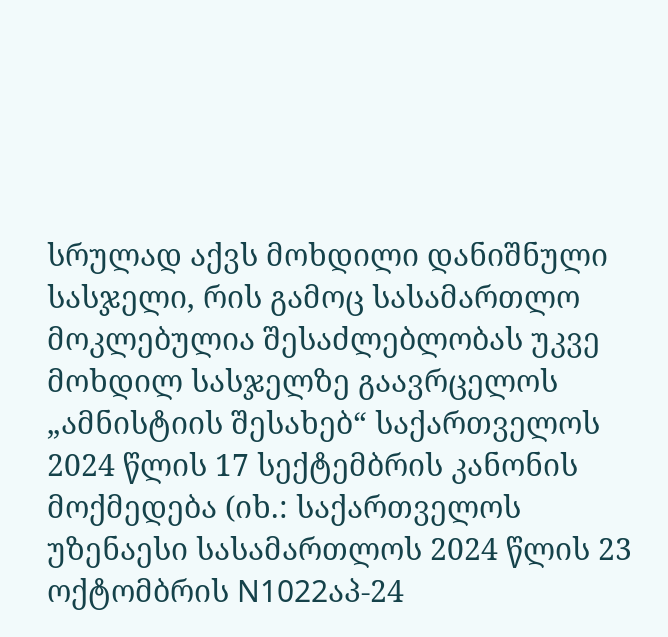სრულად აქვს მოხდილი დანიშნული სასჯელი, რის გამოც სასამართლო მოკლებულია შესაძლებლობას უკვე მოხდილ სასჯელზე გაავრცელოს „ამნისტიის შესახებ“ საქართველოს 2024 წლის 17 სექტემბრის კანონის მოქმედება (იხ.: საქართველოს უზენაესი სასამართლოს 2024 წლის 23 ოქტომბრის N1022აპ-24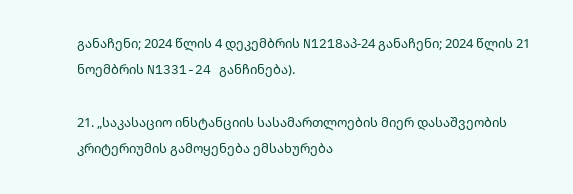განაჩენი; 2024 წლის 4 დეკემბრის N1218აპ-24 განაჩენი; 2024 წლის 21 ნოემბრის N1331-24 განჩინება).

21. „საკასაციო ინსტანციის სასამართლოების მიერ დასაშვეობის კრიტერიუმის გამოყენება ემსახურება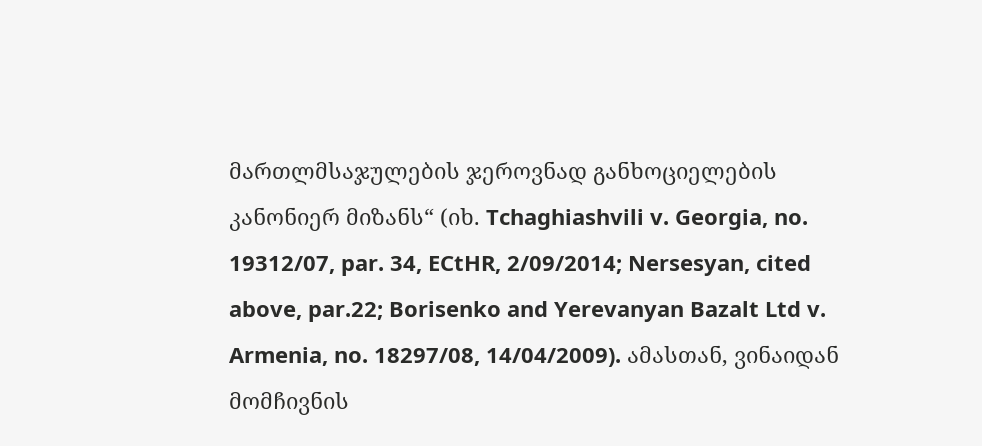მართლმსაჯულების ჯეროვნად განხოციელების კანონიერ მიზანს“ (იხ. Tchaghiashvili v. Georgia, no. 19312/07, par. 34, ECtHR, 2/09/2014; Nersesyan, cited above, par.22; Borisenko and Yerevanyan Bazalt Ltd v. Armenia, no. 18297/08, 14/04/2009). ამასთან, ვინაიდან მომჩივნის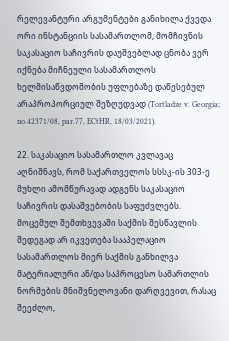რელევანტური არგუმენტები განიხილა ქვედა ორი ინსტანციის სასამართლომ, მომჩივნის საკასაციო საჩივრის დაუშვებლად ცნობა ვერ იქნება მიჩნეული სასამართლოს ხელმისაწვდომობის უფლებაზე დაწესებულ არაპროპორციულ შეზღუდვად (Tortladze v. Georgia; no.42371/08, par.77, ECtHR, 18/03/2021).

22. საკასაციო სასამართლო კვლავაც აღნიშნავს, რომ საქართველოს სსსკ-ის 303-ე მუხლი ამომწურავად ადგენს საკასაციო საჩივრის დასაშვებობის საფუძვლებს. მოცემულ შემთხვევაში საქმის შესწავლის შედეგად არ იკვეთება სააპელაციო სასამართლოს მიერ საქმის განხილვა მატერიალური ან/და საპროცესო სამართლის ნორმების მნიშვნელოვანი დარღვევით, რასაც შეეძლო,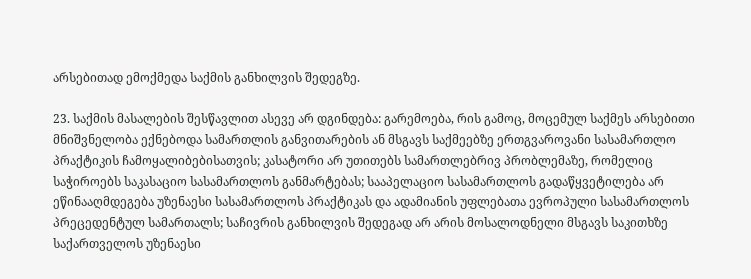არსებითად ემოქმედა საქმის განხილვის შედეგზე.

23. საქმის მასალების შესწავლით ასევე არ დგინდება: გარემოება, რის გამოც, მოცემულ საქმეს არსებითი მნიშვნელობა ექნებოდა სამართლის განვითარების ან მსგავს საქმეებზე ერთგვაროვანი სასამართლო პრაქტიკის ჩამოყალიბებისათვის; კასატორი არ უთითებს სამართლებრივ პრობლემაზე, რომელიც საჭიროებს საკასაციო სასამართლოს განმარტებას; სააპელაციო სასამართლოს გადაწყვეტილება არ ეწინააღმდეგება უზენაესი სასამართლოს პრაქტიკას და ადამიანის უფლებათა ევროპული სასამართლოს პრეცედენტულ სამართალს; საჩივრის განხილვის შედეგად არ არის მოსალოდნელი მსგავს საკითხზე საქართველოს უზენაესი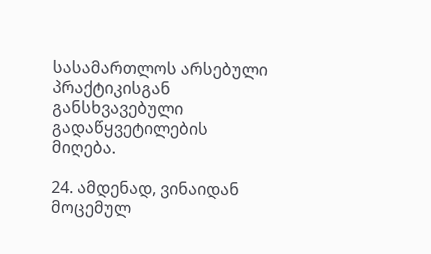სასამართლოს არსებული პრაქტიკისგან განსხვავებული გადაწყვეტილების მიღება.

24. ამდენად, ვინაიდან მოცემულ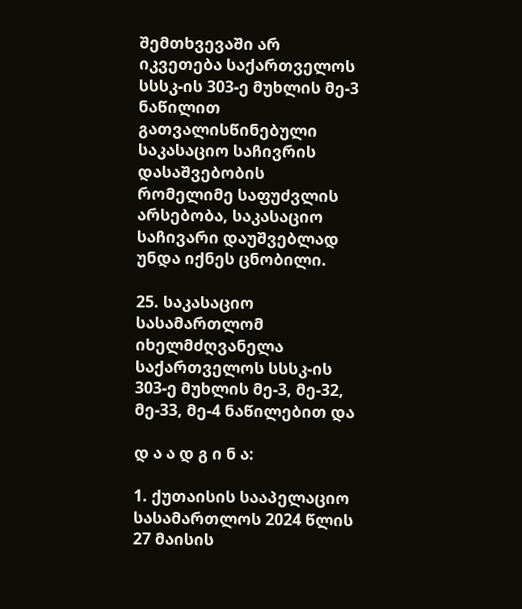შემთხვევაში არ იკვეთება საქართველოს სსსკ-ის 303-ე მუხლის მე-3 ნაწილით გათვალისწინებული საკასაციო საჩივრის დასაშვებობის რომელიმე საფუძვლის არსებობა, საკასაციო საჩივარი დაუშვებლად უნდა იქნეს ცნობილი.

25. საკასაციო სასამართლომ იხელმძღვანელა საქართველოს სსსკ-ის 303-ე მუხლის მე-3, მე-32, მე-33, მე-4 ნაწილებით და

დ ა ა დ გ ი ნ ა:

1. ქუთაისის სააპელაციო სასამართლოს 2024 წლის 27 მაისის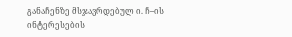განაჩენზე მსჯავრდებულ ი. ჩ–ის ინტერესების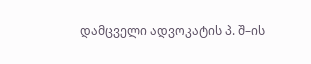დამცველი ადვოკატის პ. შ–ის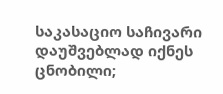საკასაციო საჩივარი დაუშვებლად იქნეს ცნობილი;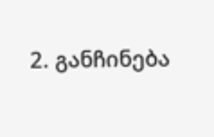2. განჩინება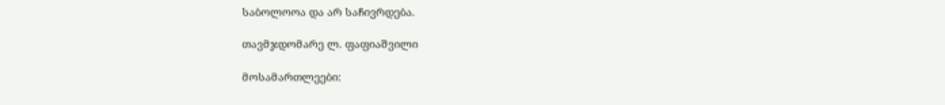საბოლოოა და არ საჩივრდება.

თავმჯდომარე ლ. ფაფიაშვილი

მოსამართლეები: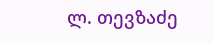ლ. თევზაძე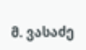მ. ვასაძე